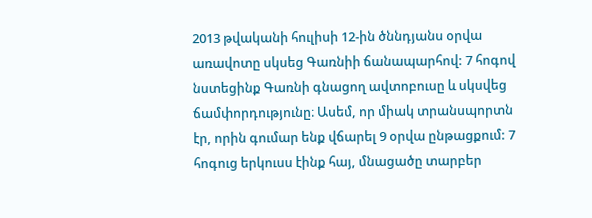2013 թվականի հուլիսի 12-ին ծննդյանս օրվա առավոտը սկսեց Գառնիի ճանապարհով: 7 հոգով նստեցինք Գառնի գնացող ավտոբուսը և սկսվեց ճամփորդությունը։ Ասեմ, որ միակ տրանսպորտն էր, որին գումար ենք վճարել 9 օրվա ընթացքում: 7 հոգուց երկուսս էինք հայ, մնացածը տարբեր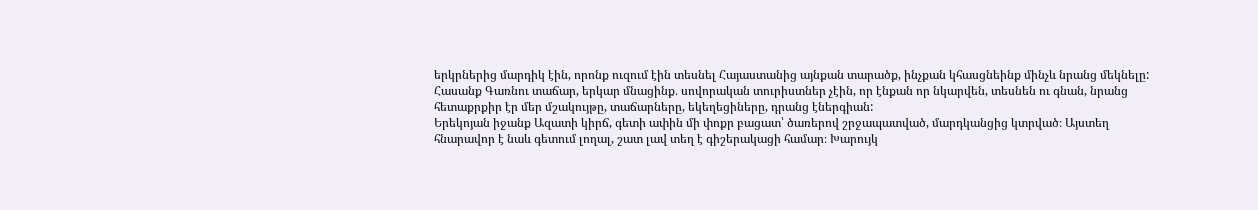երկրներից մարդիկ էին, որոնք ուզում էին տեսնել Հայաստանից այնքան տարածք, ինչքան կհասցնեինք մինչև նրանց մեկնելը:
Հասանք Գառնու տաճար, երկար մնացինք․ սովորական տուրիստներ չէին, որ էնքան որ նկարվեն, տեսնեն ու գնան, նրանց հետաքրքիր էր մեր մշակույթը, տաճարները, եկեղեցիները, դրանց էներգիան:
Երեկոյան իջանք Ազատի կիրճ, գետի ափին մի փոքր բացատ՝ ծառերով շրջապատված, մարդկանցից կտրված։ Այստեղ հնարավոր է նաև գետում լողալ, շատ լավ տեղ է գիշերակացի համար։ Խարույկ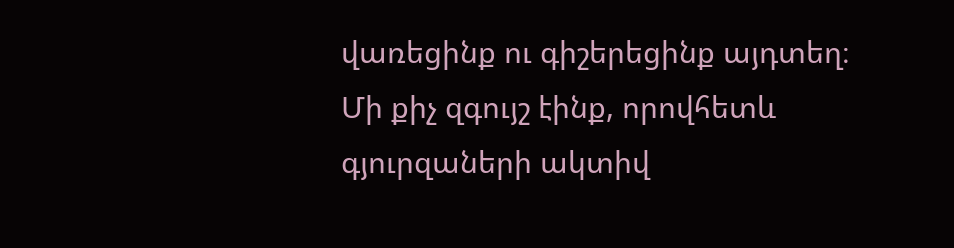վառեցինք ու գիշերեցինք այդտեղ։ Մի քիչ զգույշ էինք, որովհետև գյուրզաների ակտիվ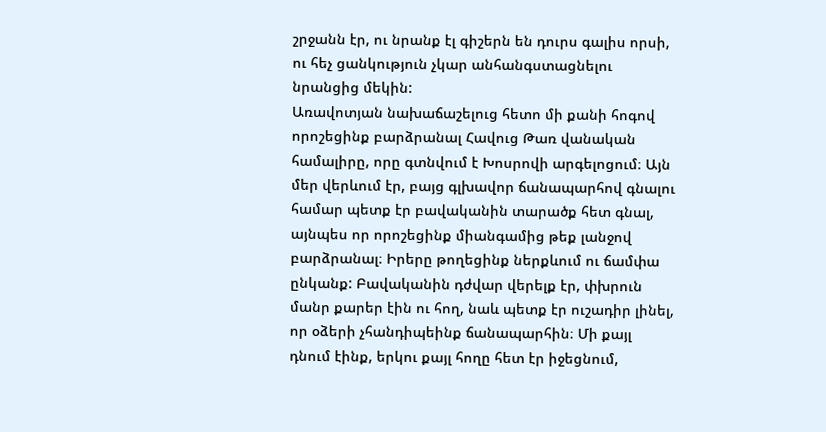շրջանն էր, ու նրանք էլ գիշերն են դուրս գալիս որսի, ու հեչ ցանկություն չկար անհանգստացնելու նրանցից մեկին:
Առավոտյան նախաճաշելուց հետո մի քանի հոգով որոշեցինք բարձրանալ Հավուց Թառ վանական համալիրը, որը գտնվում է Խոսրովի արգելոցում։ Այն մեր վերևում էր, բայց գլխավոր ճանապարհով գնալու համար պետք էր բավականին տարածք հետ գնալ, այնպես որ որոշեցինք միանգամից թեք լանջով բարձրանալ։ Իրերը թողեցինք ներքևում ու ճամփա ընկանք: Բավականին դժվար վերելք էր, փխրուն մանր քարեր էին ու հող, նաև պետք էր ուշադիր լինել, որ օձերի չհանդիպեինք ճանապարհին։ Մի քայլ դնում էինք, երկու քայլ հողը հետ էր իջեցնում,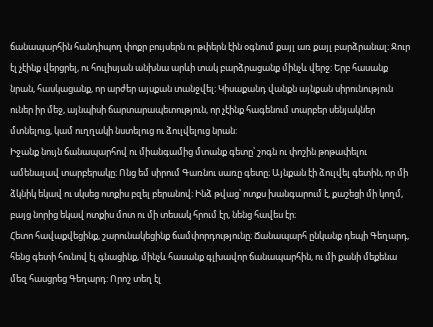ճանապարհին հանդիպող փոքր բույսերն ու թփերն էին օգնում քայլ առ քայլ բարձրանալ։ Ջուր էլ չէինք վերցրել, ու հուլիսյան անխնա արևի տակ բարձրացանք մինչև վերջ: Երբ հասանք նրան, հասկացանք, որ արժեր այսքան տանջվել։ Կիսաքանդ վանքն այնքան սիրունություն ուներ իր մեջ, այնպիսի ճարտարապետություն, որ չէինք հագենում տարբեր սենյակներ մտնելուց, կամ ուղղակի նստելուց ու ձուլվելուց նրան:
Իջանք նույն ճանապարհով ու միանգամից մտանք գետը՝ շոգն ու փոշին թոթափելու ամենալավ տարբերակը։ Ոնց եմ սիրում Գառնու սառը գետը։ Այնքան էի ձուլվել գետին, որ մի ձկնիկ եկավ ու սկսեց ոտքիս բզել բերանով։ Ինձ թվաց՝ ոտքս խանգարում է, քաշեցի մի կողմ, բայց նորից եկավ ոտքիս մոտ ու մի տեսակ հրում էր, նենց հավես էր։
Հետո հավաքվեցինք, շարունակեցինք ճամփորդությունը։ Ճանապարհ ընկանք դեպի Գեղարդ, հենց գետի հունով էլ գնացինք, մինչև հասանք գլխավոր ճանապարհին, ու մի քանի մեքենա մեզ հասցրեց Գեղարդ: Որոշ տեղ էլ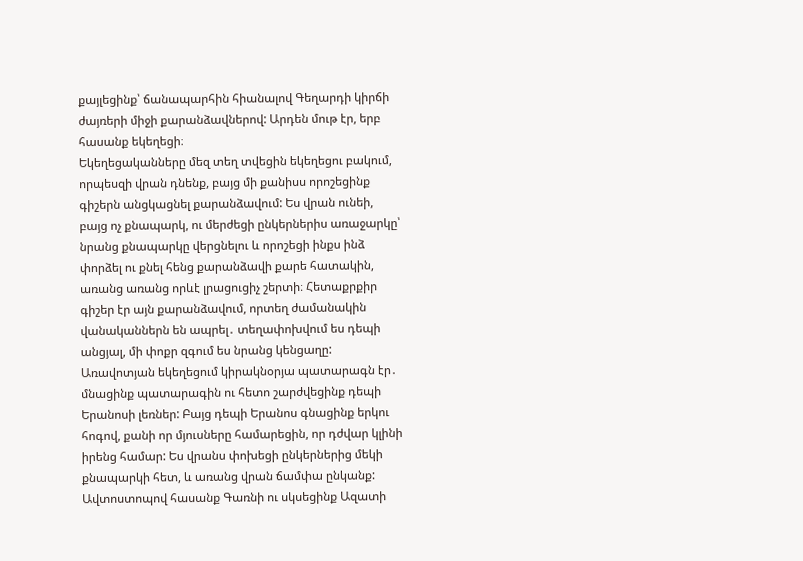քայլեցինք՝ ճանապարհին հիանալով Գեղարդի կիրճի ժայռերի միջի քարանձավներով: Արդեն մութ էր, երբ հասանք եկեղեցի։
Եկեղեցականները մեզ տեղ տվեցին եկեղեցու բակում, որպեսզի վրան դնենք, բայց մի քանիսս որոշեցինք գիշերն անցկացնել քարանձավում: Ես վրան ունեի, բայց ոչ քնապարկ, ու մերժեցի ընկերներիս առաջարկը՝ նրանց քնապարկը վերցնելու և որոշեցի ինքս ինձ փորձել ու քնել հենց քարանձավի քարե հատակին, առանց առանց որևէ լրացուցիչ շերտի։ Հետաքրքիր գիշեր էր այն քարանձավում, որտեղ ժամանակին վանականներն են ապրել․ տեղափոխվում ես դեպի անցյալ, մի փոքր զգում ես նրանց կենցաղը:
Առավոտյան եկեղեցում կիրակնօրյա պատարագն էր․ մնացինք պատարագին ու հետո շարժվեցինք դեպի Երանոսի լեռներ: Բայց դեպի Երանոս գնացինք երկու հոգով, քանի որ մյուսները համարեցին, որ դժվար կլինի իրենց համար: Ես վրանս փոխեցի ընկերներից մեկի քնապարկի հետ, և առանց վրան ճամփա ընկանք: Ավտոստոպով հասանք Գառնի ու սկսեցինք Ազատի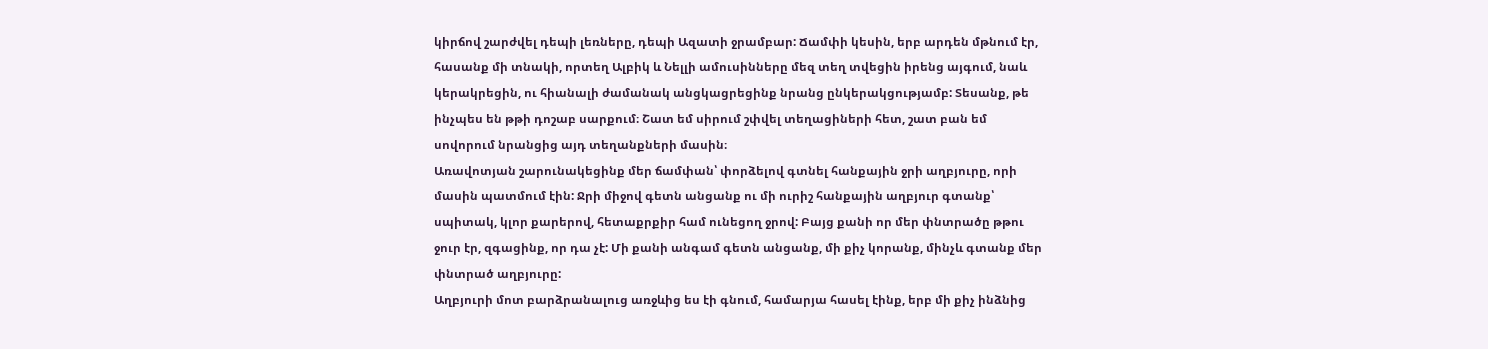կիրճով շարժվել դեպի լեռները, դեպի Ազատի ջրամբար: Ճամփի կեսին, երբ արդեն մթնում էր, հասանք մի տնակի, որտեղ Ալբիկ և Նելլի ամուսինները մեզ տեղ տվեցին իրենց այգում, նաև կերակրեցին, ու հիանալի ժամանակ անցկացրեցինք նրանց ընկերակցությամբ: Տեսանք, թե ինչպես են թթի դոշաբ սարքում։ Շատ եմ սիրում շփվել տեղացիների հետ, շատ բան եմ սովորում նրանցից այդ տեղանքների մասին։
Առավոտյան շարունակեցինք մեր ճամփան՝ փորձելով գտնել հանքային ջրի աղբյուրը, որի մասին պատմում էին: Ջրի միջով գետն անցանք ու մի ուրիշ հանքային աղբյուր գտանք՝ սպիտակ, կլոր քարերով, հետաքրքիր համ ունեցող ջրով: Բայց քանի որ մեր փնտրածը թթու ջուր էր, զգացինք, որ դա չէ: Մի քանի անգամ գետն անցանք, մի քիչ կորանք, մինչև գտանք մեր փնտրած աղբյուրը:
Աղբյուրի մոտ բարձրանալուց առջևից ես էի գնում, համարյա հասել էինք, երբ մի քիչ ինձնից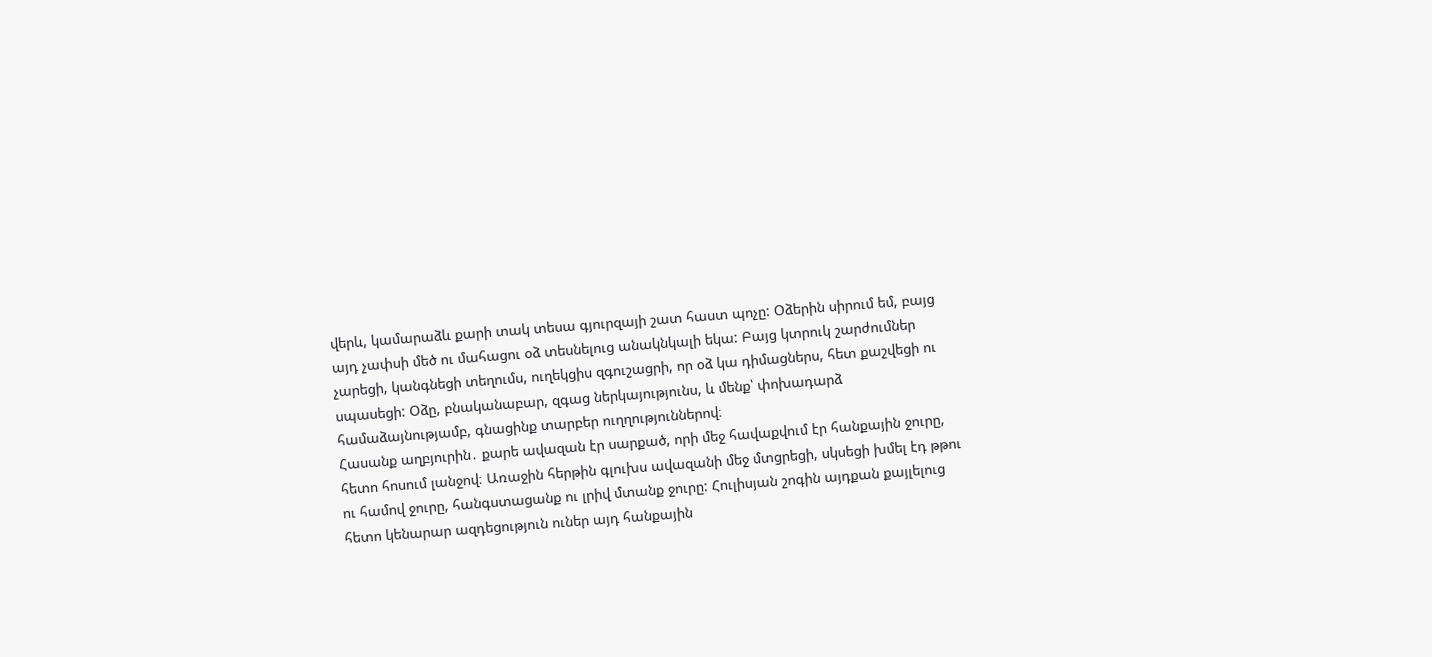վերև, կամարաձև քարի տակ տեսա գյուրզայի շատ հաստ պոչը: Օձերին սիրում եմ, բայց այդ չափսի մեծ ու մահացու օձ տեսնելուց անակնկալի եկա: Բայց կտրուկ շարժումներ չարեցի, կանգնեցի տեղումս, ուղեկցիս զգուշացրի, որ օձ կա դիմացներս, հետ քաշվեցի ու սպասեցի: Օձը, բնականաբար, զգաց ներկայությունս, և մենք՝ փոխադարձ համաձայնությամբ, գնացինք տարբեր ուղղություններով։
Հասանք աղբյուրին․ քարե ավազան էր սարքած, որի մեջ հավաքվում էր հանքային ջուրը, հետո հոսում լանջով։ Առաջին հերթին գլուխս ավազանի մեջ մտցրեցի, սկսեցի խմել էդ թթու ու համով ջուրը, հանգստացանք ու լրիվ մտանք ջուրը: Հուլիսյան շոգին այդքան քայլելուց հետո կենարար ազդեցություն ուներ այդ հանքային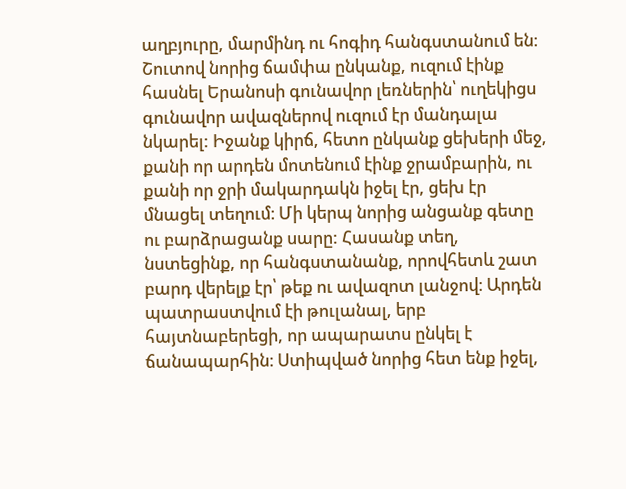աղբյուրը, մարմինդ ու հոգիդ հանգստանում են։
Շուտով նորից ճամփա ընկանք, ուզում էինք հասնել Երանոսի գունավոր լեռներին՝ ուղեկիցս գունավոր ավազներով ուզում էր մանդալա նկարել: Իջանք կիրճ, հետո ընկանք ցեխերի մեջ, քանի որ արդեն մոտենում էինք ջրամբարին, ու քանի որ ջրի մակարդակն իջել էր, ցեխ էր մնացել տեղում։ Մի կերպ նորից անցանք գետը ու բարձրացանք սարը: Հասանք տեղ, նստեցինք, որ հանգստանանք, որովհետև շատ բարդ վերելք էր՝ թեք ու ավազոտ լանջով։ Արդեն պատրաստվում էի թուլանալ, երբ հայտնաբերեցի, որ ապարատս ընկել է ճանապարհին։ Ստիպված նորից հետ ենք իջել,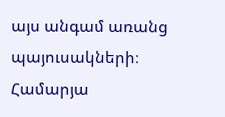այս անգամ առանց պայուսակների։ Համարյա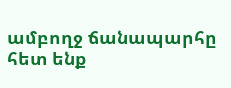ամբողջ ճանապարհը հետ ենք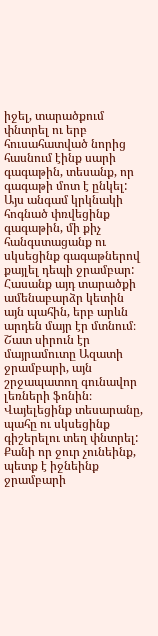իջել, տարածքում փնտրել ու երբ հուսահատված նորից հասնում էինք սարի գագաթին, տեսանք, որ գագաթի մոտ է ընկել: Այս անգամ կրկնակի հոգնած փռվեցինք գագաթին, մի քիչ հանգստացանք ու սկսեցինք գագաթներով քայլել դեպի ջրամբար:
Հասանք այդ տարածքի ամենաբարձր կետին այն պահին, երբ արևն արդեն մայր էր մտնում։ Շատ սիրուն էր մայրամուտը Ազատի ջրամբարի, այն շրջապատող գունավոր լեռների ֆոնին։ Վայելեցինք տեսարանը, պահը ու սկսեցինք գիշերելու տեղ փնտրել: Քանի որ ջուր չունեինք, պետք է իջնեինք ջրամբարի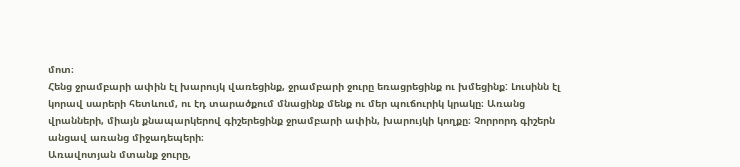մոտ։
Հենց ջրամբարի ափին էլ խարույկ վառեցինք, ջրամբարի ջուրը եռացրեցինք ու խմեցինք: Լուսինն էլ կորավ սարերի հետևում, ու էդ տարածքում մնացինք մենք ու մեր պուճուրիկ կրակը։ Առանց վրանների, միայն քնապարկերով գիշերեցինք ջրամբարի ափին, խարույկի կողքը։ Չորրորդ գիշերն անցավ առանց միջադեպերի։
Առավոտյան մտանք ջուրը,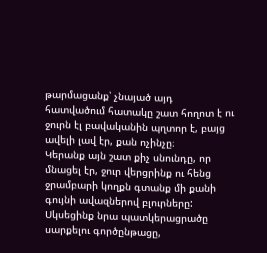թարմացանք՝ չնայած այդ հատվածում հատակը շատ հողոտ է ու ջուրն էլ բավականին պղտոր է, բայց ավելի լավ էր, քան ոչինչը։
Կերանք այն շատ քիչ սնունդը, որ մնացել էր, ջուր վերցրինք ու հենց ջրամբարի կողքն գտանք մի քանի գույնի ավազներով բլուրները: Սկսեցինք նրա պատկերացրածը սարքելու գործընթացը,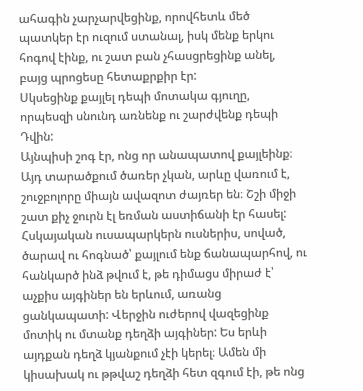ահագին չարչարվեցինք, որովհետև մեծ պատկեր էր ուզում ստանալ, իսկ մենք երկու հոգով էինք, ու շատ բան չհասցրեցինք անել, բայց պրոցեսը հետաքրքիր էր:
Սկսեցինք քայլել դեպի մոտակա գյուղը, որպեսզի սնունդ առնենք ու շարժվենք դեպի Դվին:
Այնպիսի շոգ էր, ոնց որ անապատով քայլեինք։ Այդ տարածքում ծառեր չկան, արևը վառում է, շուջբոլորը միայն ավազոտ ժայռեր են։ Շշի միջի շատ քիչ ջուրն էլ եռման աստիճանի էր հասել: Հսկայական ուսապարկերն ուսներիս, սոված, ծարավ ու հոգնած՝ քայլում ենք ճանապարհով, ու հանկարծ ինձ թվում է, թե դիմացս միրաժ է՝ աչքիս այգիներ են երևում, առանց ցանկապատի: Վերջին ուժերով վազեցինք մոտիկ ու մտանք դեղձի այգիներ: Ես երևի այդքան դեղձ կյանքում չէի կերել։ Ամեն մի կիսախակ ու թթվաշ դեղձի հետ զգում էի, թե ոնց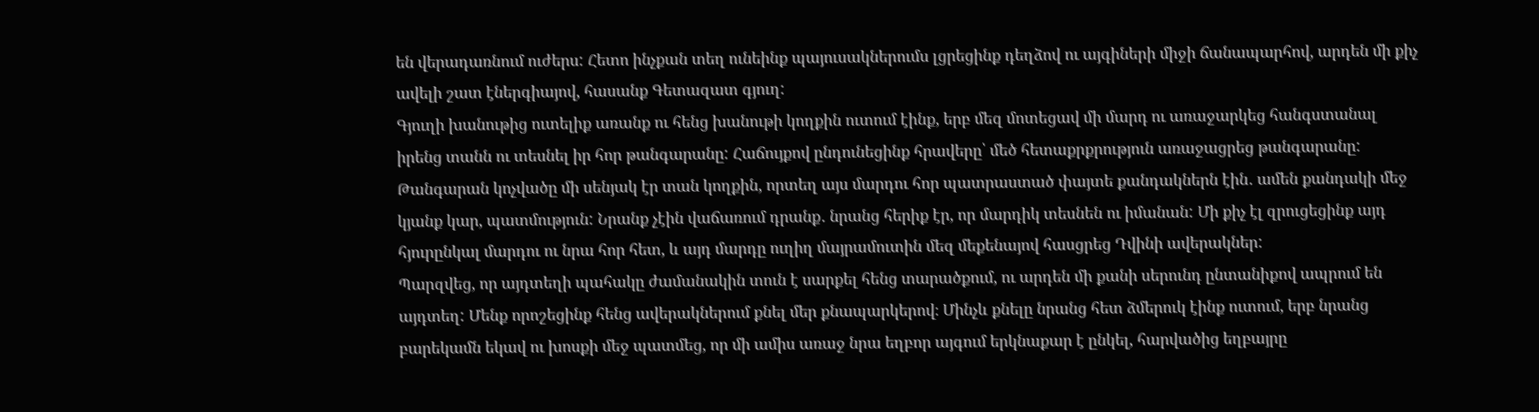են վերադառնում ուժերս: Հետո ինչքան տեղ ունեինք պայուսակներումս լցրեցինք դեղձով ու այգիների միջի ճանապարհով, արդեն մի քիչ ավելի շատ էներգիայով, հասանք Գետազատ գյուղ:
Գյուղի խանութից ուտելիք առանք ու հենց խանութի կողքին ուտում էինք, երբ մեզ մոտեցավ մի մարդ ու առաջարկեց հանգստանալ իրենց տանն ու տեսնել իր հոր թանգարանը: Հաճույքով ընդունեցինք հրավերը՝ մեծ հետաքրքրություն առաջացրեց թանգարանը: Թանգարան կոչվածը մի սենյակ էր տան կողքին, որտեղ այս մարդու հոր պատրաստած փայտե քանդակներն էին․ ամեն քանդակի մեջ կյանք կար, պատմություն: Նրանք չէին վաճառում դրանք․ նրանց հերիք էր, որ մարդիկ տեսնեն ու իմանան: Մի քիչ էլ զրուցեցինք այդ հյուրընկալ մարդու ու նրա հոր հետ, և այդ մարդը ուղիղ մայրամուտին մեզ մեքենայով հասցրեց Դվինի ավերակներ:
Պարզվեց, որ այդտեղի պահակը ժամանակին տուն է սարքել հենց տարածքում, ու արդեն մի քանի սերունդ ընտանիքով ապրում են այդտեղ: Մենք որոշեցինք հենց ավերակներում քնել մեր քնապարկերով։ Մինչև քնելը նրանց հետ ձմերուկ էինք ուտում, երբ նրանց բարեկամն եկավ ու խոսքի մեջ պատմեց, որ մի ամիս առաջ նրա եղբոր այգում երկնաքար է ընկել, հարվածից եղբայրը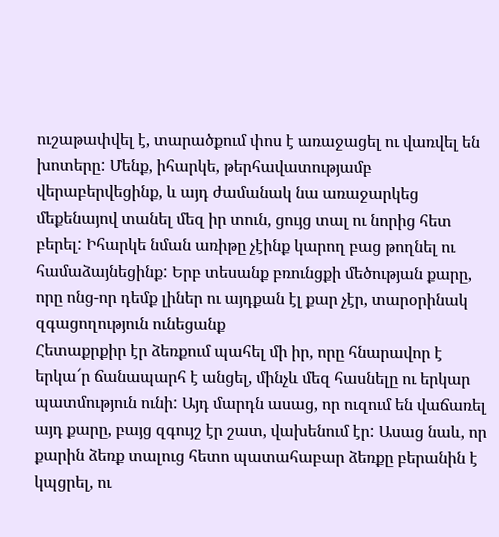ուշաթափվել է, տարածքում փոս է առաջացել ու վառվել են խոտերը: Մենք, իհարկե, թերհավատությամբ վերաբերվեցինք, և այդ ժամանակ նա առաջարկեց մեքենայով տանել մեզ իր տուն, ցույց տալ ու նորից հետ բերել: Իհարկե նման առիթը չէինք կարող բաց թողնել ու համաձայնեցինք: Երբ տեսանք բռունցքի մեծության քարը, որը ոնց-որ դեմք լիներ ու այդքան էլ քար չէր, տարօրինակ զգացողություն ունեցանք
Հետաքրքիր էր ձեռքում պահել մի իր, որը հնարավոր է երկա՜ր ճանապարհ է անցել, մինչև մեզ հասնելը ու երկար պատմություն ունի: Այդ մարդն ասաց, որ ուզում են վաճառել այդ քարը, բայց զգույշ էր շատ, վախենում էր: Ասաց նաև, որ քարին ձեռք տալուց հետո պատահաբար ձեռքը բերանին է կպցրել, ու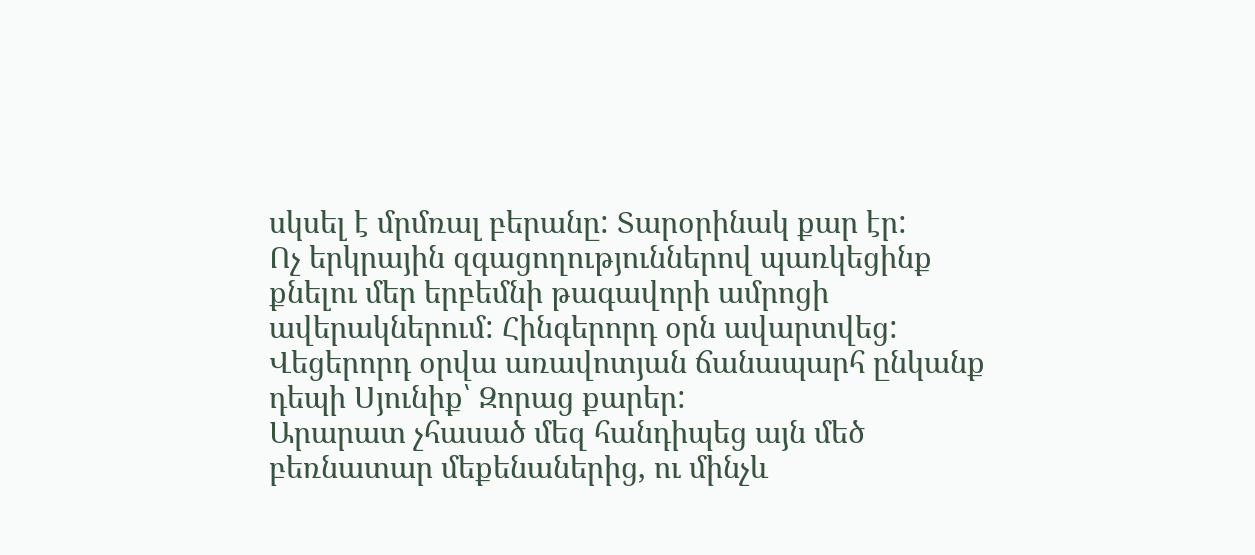սկսել է մրմռալ բերանը: Տարօրինակ քար էր:
Ոչ երկրային զգացողություններով պառկեցինք քնելու մեր երբեմնի թագավորի ամրոցի ավերակներում: Հինգերորդ օրն ավարտվեց:
Վեցերորդ օրվա առավոտյան ճանապարհ ընկանք դեպի Սյունիք՝ Զորաց քարեր:
Արարատ չհասած մեզ հանդիպեց այն մեծ բեռնատար մեքենաներից, ու մինչև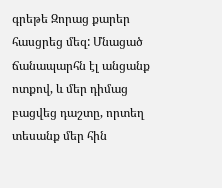գրեթե Զորաց քարեր հասցրեց մեզ: Մնացած ճանապարհն էլ անցանք ոտքով, և մեր դիմաց բացվեց դաշտը, որտեղ տեսանք մեր հին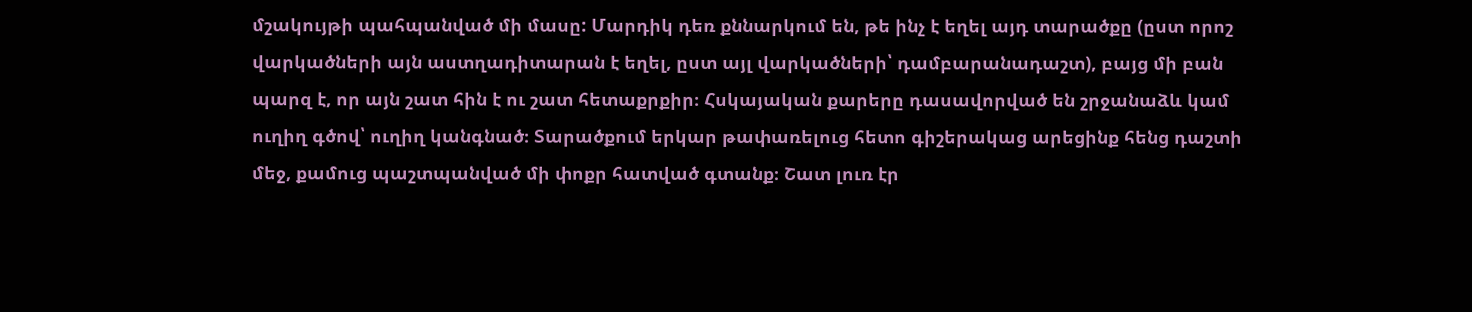մշակույթի պահպանված մի մասը: Մարդիկ դեռ քննարկում են, թե ինչ է եղել այդ տարածքը (ըստ որոշ վարկածների այն աստղադիտարան է եղել, ըստ այլ վարկածների՝ դամբարանադաշտ), բայց մի բան պարզ է, որ այն շատ հին է ու շատ հետաքրքիր։ Հսկայական քարերը դասավորված են շրջանաձև կամ ուղիղ գծով՝ ուղիղ կանգնած։ Տարածքում երկար թափառելուց հետո գիշերակաց արեցինք հենց դաշտի մեջ, քամուց պաշտպանված մի փոքր հատված գտանք։ Շատ լուռ էր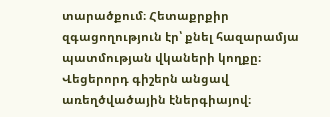տարածքում։ Հետաքրքիր զգացողություն էր՝ քնել հազարամյա պատմության վկաների կողքը։ Վեցերորդ գիշերն անցավ առեղծվածային էներգիայով։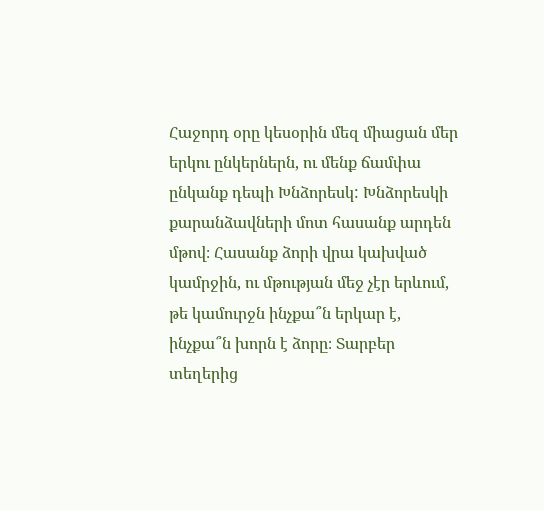Հաջորդ օրը կեսօրին մեզ միացան մեր երկու ընկերներն, ու մենք ճամփա ընկանք դեպի Խնձորեսկ: Խնձորեսկի քարանձավների մոտ հասանք արդեն մթով։ Հասանք ձորի վրա կախված կամրջին, ու մթության մեջ չէր երևում, թե կամուրջն ինչքա՞ն երկար է, ինչքա՞ն խորն է ձորը։ Տարբեր տեղերից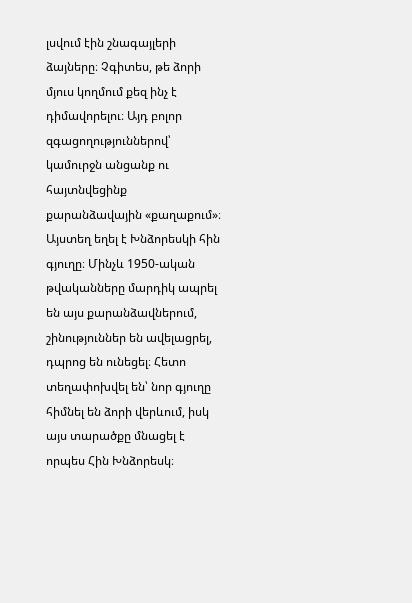լսվում էին շնագայլերի ձայները։ Չգիտես, թե ձորի մյուս կողմում քեզ ինչ է դիմավորելու։ Այդ բոլոր զգացողություններով՝ կամուրջն անցանք ու հայտնվեցինք քարանձավային «քաղաքում»։ Այստեղ եղել է Խնձորեսկի հին գյուղը։ Մինչև 1950-ական թվականները մարդիկ ապրել են այս քարանձավներում, շինություններ են ավելացրել, դպրոց են ունեցել։ Հետո տեղափոխվել են՝ նոր գյուղը հիմնել են ձորի վերևում, իսկ այս տարածքը մնացել է որպես Հին Խնձորեսկ։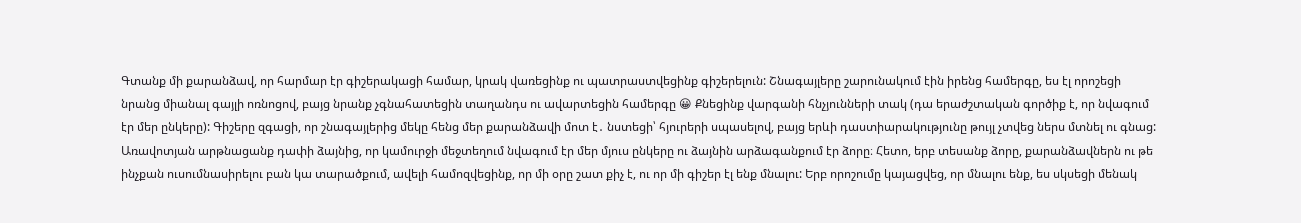Գտանք մի քարանձավ, որ հարմար էր գիշերակացի համար, կրակ վառեցինք ու պատրաստվեցինք գիշերելուն: Շնագայլերը շարունակում էին իրենց համերգը, ես էլ որոշեցի նրանց միանալ գայլի ոռնոցով, բայց նրանք չգնահատեցին տաղանդս ու ավարտեցին համերգը 😀 Քնեցինք վարգանի հնչյունների տակ (դա երաժշտական գործիք է, որ նվագում էր մեր ընկերը): Գիշերը զգացի, որ շնագայլերից մեկը հենց մեր քարանձավի մոտ է․ նստեցի՝ հյուրերի սպասելով, բայց երևի դաստիարակությունը թույլ չտվեց ներս մտնել ու գնաց:
Առավոտյան արթնացանք դափի ձայնից, որ կամուրջի մեջտեղում նվագում էր մեր մյուս ընկերը ու ձայնին արձագանքում էր ձորը։ Հետո, երբ տեսանք ձորը, քարանձավներն ու թե ինչքան ուսումնասիրելու բան կա տարածքում, ավելի համոզվեցինք, որ մի օրը շատ քիչ է, ու որ մի գիշեր էլ ենք մնալու: Երբ որոշումը կայացվեց, որ մնալու ենք, ես սկսեցի մենակ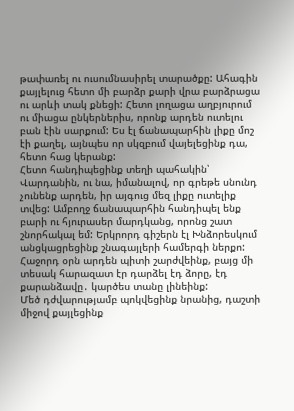թափառել ու ուսումնասիրել տարածքը: Ահագին քայլելուց հետո մի բարձր քարի վրա բարձրացա ու արևի տակ քնեցի: Հետո լողացա աղբյուրում ու միացա ընկերներիս, որոնք արդեն ուտելու բան էին սարքում: Ես էլ ճանապարհին լիքը մոշ էի քաղել, այնպես որ սկզբում վայելեցինք դա, հետո հաց կերանք:
Հետո հանդիպեցինք տեղի պահակին՝ Վարդանին, ու նա, իմանալով, որ գրեթե սնունդ չունենք արդեն, իր այգուց մեզ լիքը ուտելիք տվեց: Ամբողջ ճանապարհին հանդիպել ենք բարի ու հյուրասեր մարդկանց, որոնց շատ շնորհակալ եմ: Երկրորդ գիշերն էլ Խնձորեսկում անցկացրեցինք շնագայլերի համերգի ներքո: Հաջորդ օրն արդեն պիտի շարժվեինք, բայց մի տեսակ հարազատ էր դարձել էդ ձորը, էդ քարանձավը․ կարծես տանը լինեինք:
Մեծ դժվարությամբ պոկվեցինք նրանից, դաշտի միջով քայլեցինք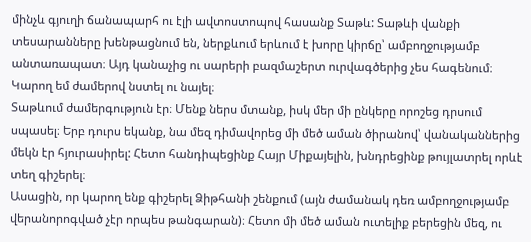մինչև գյուղի ճանապարհ ու էլի ավտոստոպով հասանք Տաթև: Տաթևի վանքի տեսարանները խենթացնում են, ներքևում երևում է խորը կիրճը՝ ամբողջությամբ անտառապատ։ Այդ կանաչից ու սարերի բազմաշերտ ուրվագծերից չես հագենում։ Կարող եմ ժամերով նստել ու նայել։
Տաթևում ժամերգություն էր։ Մենք ներս մտանք, իսկ մեր մի ընկերը որոշեց դրսում սպասել։ Երբ դուրս եկանք, նա մեզ դիմավորեց մի մեծ աման ծիրանով՝ վանականներից մեկն էր հյուրասիրել: Հետո հանդիպեցինք Հայր Միքայելին, խնդրեցինք թույլատրել որևէ տեղ գիշերել։
Ասացին, որ կարող ենք գիշերել Ձիթհանի շենքում (այն ժամանակ դեռ ամբողջությամբ վերանորոգված չէր որպես թանգարան)։ Հետո մի մեծ աման ուտելիք բերեցին մեզ, ու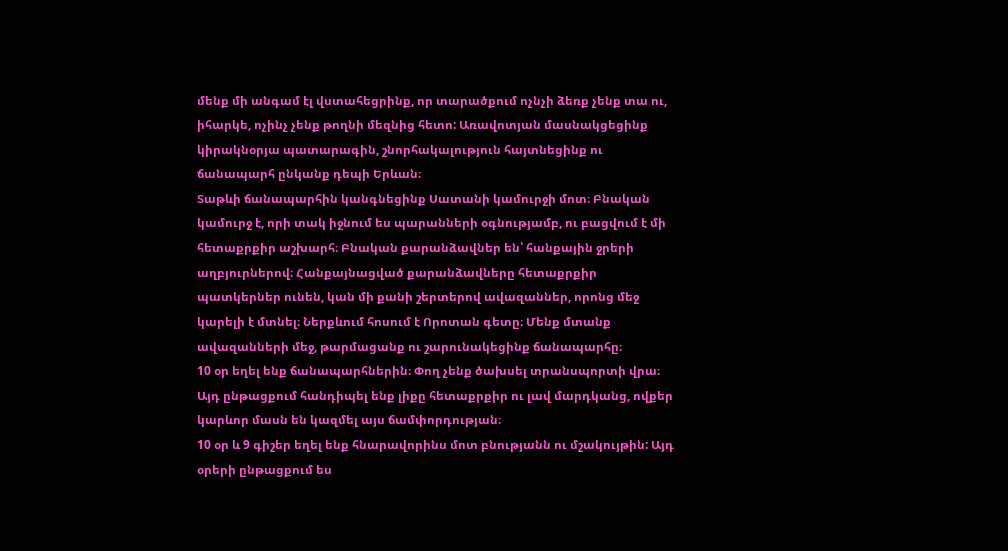մենք մի անգամ էլ վստահեցրինք, որ տարածքում ոչնչի ձեռք չենք տա ու, իհարկե, ոչինչ չենք թողնի մեզնից հետո: Առավոտյան մասնակցեցինք կիրակնօրյա պատարագին, շնորհակալություն հայտնեցինք ու ճանապարհ ընկանք դեպի Երևան։
Տաթևի ճանապարհին կանգնեցինք Սատանի կամուրջի մոտ։ Բնական կամուրջ է, որի տակ իջնում ես պարանների օգնությամբ, ու բացվում է մի հետաքրքիր աշխարհ։ Բնական քարանձավներ են՝ հանքային ջրերի աղբյուրներով։ Հանքայնացված քարանձավները հետաքրքիր պատկերներ ունեն, կան մի քանի շերտերով ավազաններ, որոնց մեջ կարելի է մտնել։ Ներքևում հոսում է Որոտան գետը։ Մենք մտանք ավազանների մեջ, թարմացանք ու շարունակեցինք ճանապարհը։
10 օր եղել ենք ճանապարհներին։ Փող չենք ծախսել տրանսպորտի վրա։ Այդ ընթացքում հանդիպել ենք լիքը հետաքրքիր ու լավ մարդկանց, ովքեր կարևոր մասն են կազմել այս ճամփորդության։
10 օր և 9 գիշեր եղել ենք հնարավորինս մոտ բնությանն ու մշակույթին: Այդ օրերի ընթացքում ես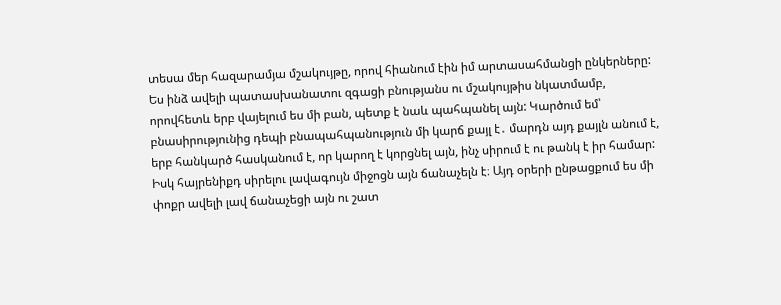տեսա մեր հազարամյա մշակույթը, որով հիանում էին իմ արտասահմանցի ընկերները:
Ես ինձ ավելի պատասխանատու զգացի բնությանս ու մշակույթիս նկատմամբ, որովհետև երբ վայելում ես մի բան, պետք է նաև պահպանել այն: Կարծում եմ՝ բնասիրությունից դեպի բնապահպանություն մի կարճ քայլ է․ մարդն այդ քայլն անում է, երբ հանկարծ հասկանում է, որ կարող է կորցնել այն, ինչ սիրում է ու թանկ է իր համար: Իսկ հայրենիքդ սիրելու լավագույն միջոցն այն ճանաչելն է։ Այդ օրերի ընթացքում ես մի փոքր ավելի լավ ճանաչեցի այն ու շատ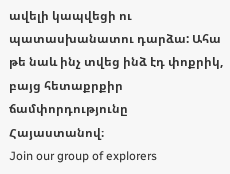ավելի կապվեցի ու պատասխանատու դարձա: Ահա թե նաև ինչ տվեց ինձ էդ փոքրիկ, բայց հետաքրքիր ճամփորդությունը Հայաստանով։
Join our group of explorers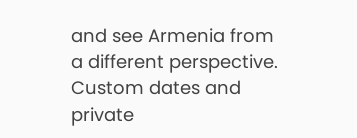and see Armenia from a different perspective. Custom dates and private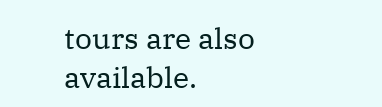tours are also available.